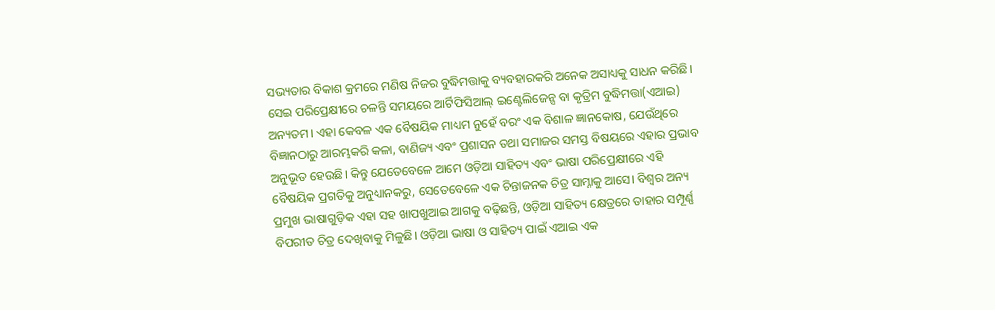ସଭ୍ୟତାର ବିକାଶ କ୍ରମରେ ମଣିଷ ନିଜର ବୁଦ୍ଧିମତ୍ତାକୁ ବ୍ୟବହାରକରି ଅନେକ ଅସାଧ୍ୟକୁ ସାଧନ କରିଛି। ସେଇ ପରିପ୍ରେକ୍ଷୀରେ ଚଳନ୍ତି ସମୟରେ ଆର୍ଟିଫିସିଆଲ୍ ଇଣ୍ଟେଲିଜେନ୍ସ ବା କୃତ୍ରିମ ବୁଦ୍ଧିମତ୍ତା(ଏଆଇ) ଅନ୍ୟତମ। ଏହା କେବଳ ଏକ ବୈଷୟିକ ମାଧ୍ୟମ ନୁହେଁ ବରଂ ଏକ ବିଶାଳ ଜ୍ଞାନକୋଷ, ଯେଉଁଥିରେ ବିଜ୍ଞାନଠାରୁ ଆରମ୍ଭକରି କଳା, ବାଣିଜ୍ୟ ଏବଂ ପ୍ରଶାସନ ତଥା ସମାଜର ସମସ୍ତ ବିଷୟରେ ଏହାର ପ୍ରଭାବ ଅନୁଭୂତ ହେଉଛି। କିନ୍ତୁ ଯେତେବେଳେ ଆମେ ଓଡ଼ିଆ ସାହିତ୍ୟ ଏବଂ ଭାଷା ପରିପ୍ରେକ୍ଷୀରେ ଏହି ବୈଷୟିକ ପ୍ରଗତିକୁ ଅନୁଧ୍ୟାନକରୁ, ସେତେବେଳେ ଏକ ଚିନ୍ତାଜନକ ଚିତ୍ର ସାମ୍ନାକୁ ଆସେ। ବିଶ୍ୱର ଅନ୍ୟ ପ୍ରମୁଖ ଭାଷାଗୁଡ଼ିକ ଏହା ସହ ଖାପଖୁଆଇ ଆଗକୁ ବଢ଼ିଛନ୍ତି, ଓଡ଼ିଆ ସାହିତ୍ୟ କ୍ଷେତ୍ରରେ ତାହାର ସମ୍ପୂର୍ଣ୍ଣ ବିପରୀତ ଚିତ୍ର ଦେଖିବାକୁ ମିଳୁଛି। ଓଡ଼ିଆ ଭାଷା ଓ ସାହିତ୍ୟ ପାଇଁ ଏଆଇ ଏକ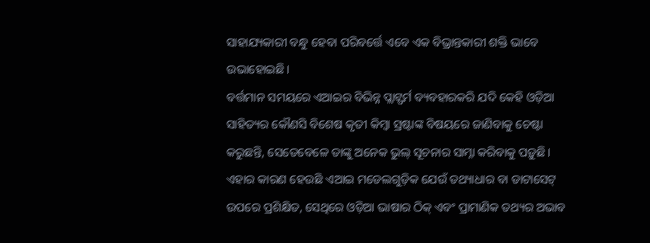ସାହାଯ୍ୟକାରୀ ବନ୍ଧୁ ହେବା ପରିବର୍ତ୍ତେ ଏବେ ଏକ ବିଭ୍ରାନ୍ତକାରୀ ଶକ୍ତି ଭାବେ ଉଭାହୋଇଛି।
ବର୍ତ୍ତମାନ ସମୟରେ ଏଆଇର ବିଭିନ୍ନ ପ୍ଲାଟ୍ଫର୍ମ ବ୍ୟବହାରକରି ଯଦି କେହି ଓଡ଼ିଆ ସାହିତ୍ୟର କୌଣସି ବିଶେଷ କୃତୀ କିମ୍ବା ସ୍ରଷ୍ଟାଙ୍କ ବିଷୟରେ ଜାଣିବାକୁ ଚେଷ୍ଟା କରୁଛନ୍ତି, ସେତେବେଳେ ତାଙ୍କୁ ଅନେକ ଭୁଲ୍ ସୂଚନାର ସାମ୍ନା କରିବାକୁ ପଡ଼ୁଛି। ଏହାର କାରଣ ହେଉଛି ଏଆଇ ମଡେଲଗୁଡ଼ିକ ଯେଉଁ ତଥ୍ୟାଧାର ବା ଡାଟାସେଟ୍ ଉପରେ ପ୍ରଶିକ୍ଷିତ, ସେଥିରେ ଓଡ଼ିଆ ଭାଷାର ଠିକ୍ ଏବଂ ପ୍ରାମାଣିକ ତଥ୍ୟର ଅଭାବ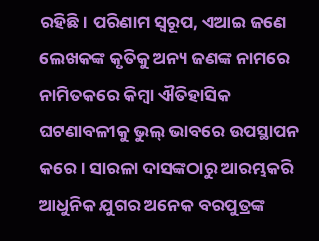ରହିଛି। ପରିଣାମ ସ୍ବରୂପ, ଏଆଇ ଜଣେ ଲେଖକଙ୍କ କୃତିକୁ ଅନ୍ୟ ଜଣଙ୍କ ନାମରେ ନାମିତକରେ କିମ୍ବା ଐତିହାସିକ ଘଟଣାବଳୀକୁ ଭୁଲ୍ ଭାବରେ ଉପସ୍ଥାପନ କରେ। ସାରଳା ଦାସଙ୍କଠାରୁ ଆରମ୍ଭକରି ଆଧୁନିକ ଯୁଗର ଅନେକ ବରପୁତ୍ରଙ୍କ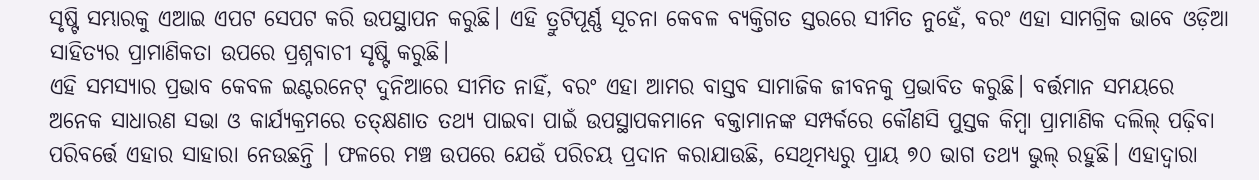ସୃଷ୍ଟି ସମ୍ଭାରକୁ ଏଆଇ ଏପଟ ସେପଟ କରି ଉପସ୍ଥାପନ କରୁଛି। ଏହି ତ୍ରୁଟିପୂର୍ଣ୍ଣ ସୂଚନା କେବଳ ବ୍ୟକ୍ତିଗତ ସ୍ତରରେ ସୀମିତ ନୁହେଁ, ବରଂ ଏହା ସାମଗ୍ରିକ ଭାବେ ଓଡ଼ିଆ ସାହିତ୍ୟର ପ୍ରାମାଣିକତା ଉପରେ ପ୍ରଶ୍ନବାଚୀ ସୃଷ୍ଟି କରୁଛି।
ଏହି ସମସ୍ୟାର ପ୍ରଭାବ କେବଳ ଇଣ୍ଟରନେଟ୍ ଦୁନିଆରେ ସୀମିତ ନାହିଁ, ବରଂ ଏହା ଆମର ବାସ୍ତବ ସାମାଜିକ ଜୀବନକୁ ପ୍ରଭାବିତ କରୁଛି। ବର୍ତ୍ତମାନ ସମୟରେ ଅନେକ ସାଧାରଣ ସଭା ଓ କାର୍ଯ୍ୟକ୍ରମରେ ତତ୍କ୍ଷଣାତ ତଥ୍ୟ ପାଇବା ପାଇଁ ଉପସ୍ଥାପକମାନେ ବକ୍ତାମାନଙ୍କ ସମ୍ପର୍କରେ କୌଣସି ପୁସ୍ତକ କିମ୍ବା ପ୍ରାମାଣିକ ଦଲିଲ୍ ପଢ଼ିବା ପରିବର୍ତ୍ତେ ଏହାର ସାହାରା ନେଉଛନ୍ତି । ଫଳରେ ମଞ୍ଚ ଉପରେ ଯେଉଁ ପରିଚୟ ପ୍ରଦାନ କରାଯାଉଛି, ସେଥିମଧ୍ୟରୁ ପ୍ରାୟ ୭୦ ଭାଗ ତଥ୍ୟ ଭୁଲ୍ ରହୁଛି। ଏହାଦ୍ୱାରା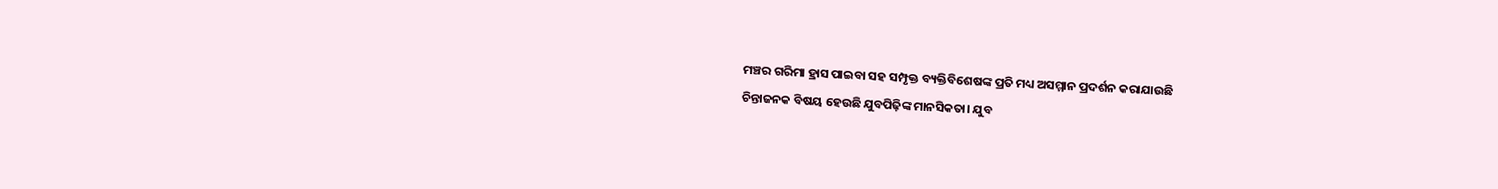ମଞ୍ଚର ଗରିମା ହ୍ରାସ ପାଇବା ସହ ସମ୍ପୃକ୍ତ ବ୍ୟକ୍ତିବିଶେଷଙ୍କ ପ୍ରତି ମଧ୍ୟ ଅସମ୍ମାନ ପ୍ରଦର୍ଶନ କରାଯାଉଛି
ଚିନ୍ତାଜନକ ବିଷୟ ହେଉଛି ଯୁବପିଢ଼ିଙ୍କ ମାନସିକତା। ଯୁବ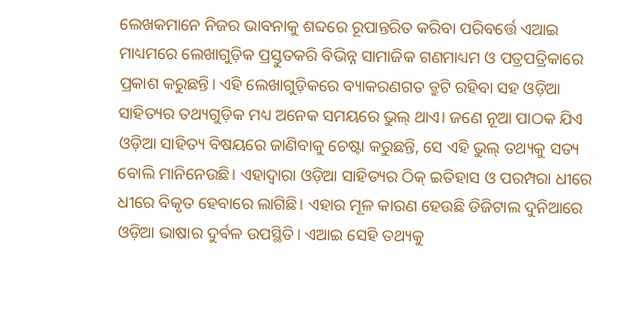ଲେଖକମାନେ ନିଜର ଭାବନାକୁ ଶବ୍ଦରେ ରୂପାନ୍ତରିତ କରିବା ପରିବର୍ତ୍ତେ ଏଆଇ ମାଧ୍ୟମରେ ଲେଖାଗୁଡ଼ିକ ପ୍ରସ୍ତୁତକରି ବିଭିନ୍ନ ସାମାଜିକ ଗଣମାଧ୍ୟମ ଓ ପତ୍ରପତ୍ରିକାରେ ପ୍ରକାଶ କରୁଛନ୍ତି। ଏହି ଲେଖାଗୁଡ଼ିକରେ ବ୍ୟାକରଣଗତ ତ୍ରୁଟି ରହିବା ସହ ଓଡ଼ିଆ ସାହିତ୍ୟର ତଥ୍ୟଗୁଡ଼ିକ ମଧ୍ୟ ଅନେକ ସମୟରେ ଭୁଲ୍ ଥାଏ। ଜଣେ ନୂଆ ପାଠକ ଯିଏ ଓଡ଼ିଆ ସାହିତ୍ୟ ବିଷୟରେ ଜାଣିବାକୁ ଚେଷ୍ଟା କରୁଛନ୍ତି, ସେ ଏହି ଭୁଲ୍ ତଥ୍ୟକୁ ସତ୍ୟ ବୋଲି ମାନିନେଉଛି। ଏହାଦ୍ୱାରା ଓଡ଼ିଆ ସାହିତ୍ୟର ଠିକ୍ ଇତିହାସ ଓ ପରମ୍ପରା ଧୀରେ ଧୀରେ ବିକୃତ ହେବାରେ ଲାଗିଛି। ଏହାର ମୂଳ କାରଣ ହେଉଛି ଡିଜିଟାଲ ଦୁନିଆରେ ଓଡ଼ିଆ ଭାଷାର ଦୁର୍ବଳ ଉପସ୍ଥିତି। ଏଆଇ ସେହି ତଥ୍ୟକୁ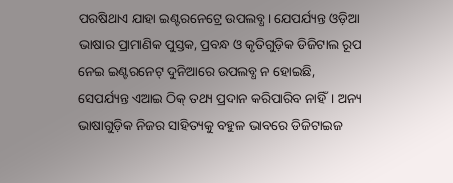ପରଷିଥାଏ ଯାହା ଇଣ୍ଟରନେଟ୍ରେ ଉପଲବ୍ଧ। ଯେପର୍ଯ୍ୟନ୍ତ ଓଡ଼ିଆ ଭାଷାର ପ୍ରାମାଣିକ ପୁସ୍ତକ, ପ୍ରବନ୍ଧ ଓ କୃତିଗୁଡ଼ିକ ଡିଜିଟାଲ ରୂପ ନେଇ ଇଣ୍ଟରନେଟ୍ ଦୁନିଆରେ ଉପଲବ୍ଧ ନ ହୋଇଛି, ସେପର୍ଯ୍ୟନ୍ତ ଏଆଇ ଠିକ୍ ତଥ୍ୟ ପ୍ରଦାନ କରିପାରିବ ନାହିଁ। ଅନ୍ୟ ଭାଷାଗୁଡ଼ିକ ନିଜର ସାହିତ୍ୟକୁ ବହୁଳ ଭାବରେ ଡିଜିଟାଇଜ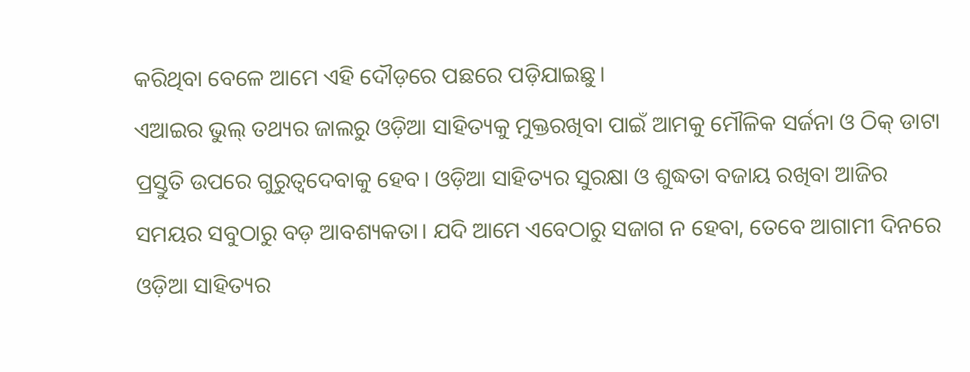କରିଥିବା ବେଳେ ଆମେ ଏହି ଦୌଡ଼ରେ ପଛରେ ପଡ଼ିଯାଇଛୁ।
ଏଆଇର ଭୁଲ୍ ତଥ୍ୟର ଜାଲରୁ ଓଡ଼ିଆ ସାହିତ୍ୟକୁ ମୁକ୍ତରଖିବା ପାଇଁ ଆମକୁ ମୌଳିକ ସର୍ଜନା ଓ ଠିକ୍ ଡାଟା ପ୍ରସ୍ତୁତି ଉପରେ ଗୁରୁତ୍ୱଦେବାକୁ ହେବ। ଓଡ଼ିଆ ସାହିତ୍ୟର ସୁରକ୍ଷା ଓ ଶୁଦ୍ଧତା ବଜାୟ ରଖିବା ଆଜିର ସମୟର ସବୁଠାରୁ ବଡ଼ ଆବଶ୍ୟକତା। ଯଦି ଆମେ ଏବେଠାରୁ ସଜାଗ ନ ହେବା, ତେବେ ଆଗାମୀ ଦିନରେ ଓଡ଼ିଆ ସାହିତ୍ୟର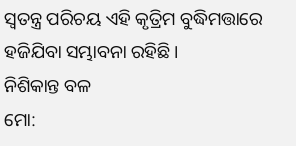ସ୍ବତନ୍ତ୍ର ପରିଚୟ ଏହି କୃତ୍ରିମ ବୁଦ୍ଧିମତ୍ତାରେ ହଜିଯିବା ସମ୍ଭାବନା ରହିଛି।
ନିଶିକାନ୍ତ ବଳ
ମୋ: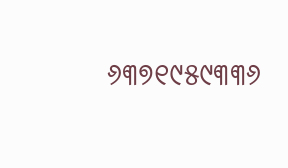୬୩୭୧୯୫୯୩୩୬